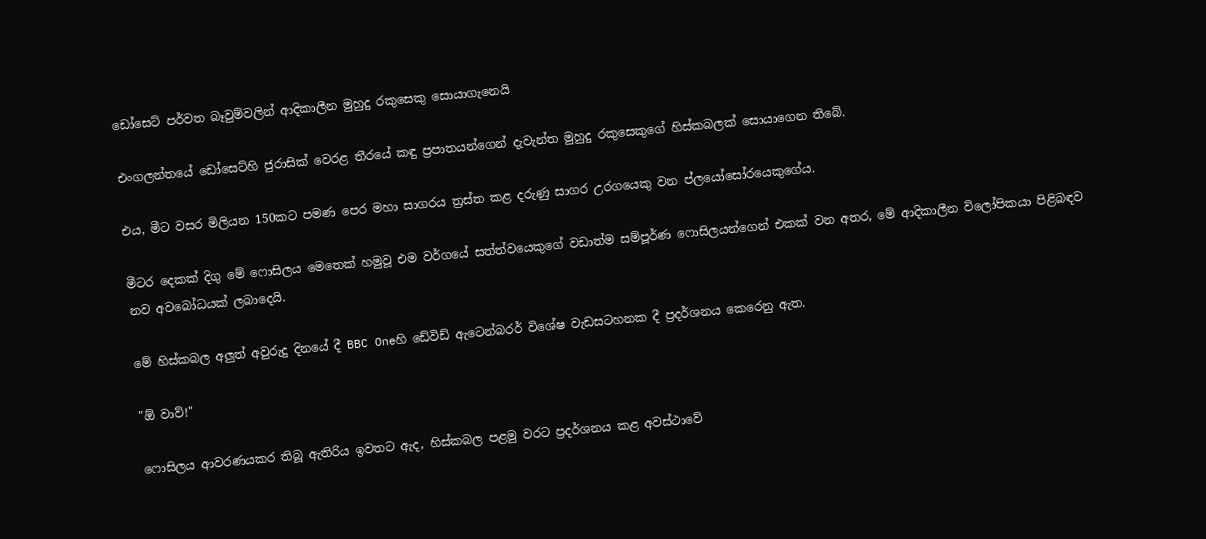ඩෝසෙට් පර්වත බෑවුම්වලින් ආදිකාලීන මුහුදු රකුසෙකු සොයාගැනෙයි

එංගලන්තයේ ඩෝසෙට්හි ජුරාසික් වෙරළ තීරයේ කඳු ප්‍රපාතයන්ගෙන් දැවැන්ත මුහුදු රකුසෙකුගේ හිස්කබලක් සොයාගෙන තිබේ.

එය, මීට වසර මිලියන 150කට පමණ පෙර මහා සාගරය ත්‍රස්ත කළ දරුණු සාගර උරගයෙකු වන ප්ලයෝසෝරයෙකුගේය.

මීටර දෙකක් දිගු මේ ෆොසිලය මෙතෙක් හමුවූ එම වර්ගයේ සත්ත්වයෙකුගේ වඩාත්ම සම්පූර්ණ ෆොසිලයන්ගෙන් එකක් වන අතර, මේ ආදිකාලීන විලෝපිකයා පිළිබඳව නව අවබෝධයක් ලබාදෙයි.

මේ හිස්කබල අලුත් අවුරුදු දිනයේ දී BBC Oneහි ඩේවිඩ් ඇටෙන්බරර් විශේෂ වැඩසටහනක දී ප්‍රදර්ශනය කෙරෙනු ඇත.

"ඕ වාව්!"

ෆොසිලය ආවරණයකර තිබූ ඇතිරිය ඉවතට ඇද, හිස්කබල පළමු වරට ප්‍රදර්ශනය කළ අවස්ථාවේ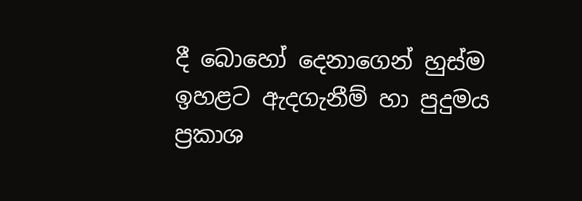දී බොහෝ දෙනාගෙන් හුස්ම ඉහළට ඇදගැනීම් හා පුදුමය ප්‍රකාශ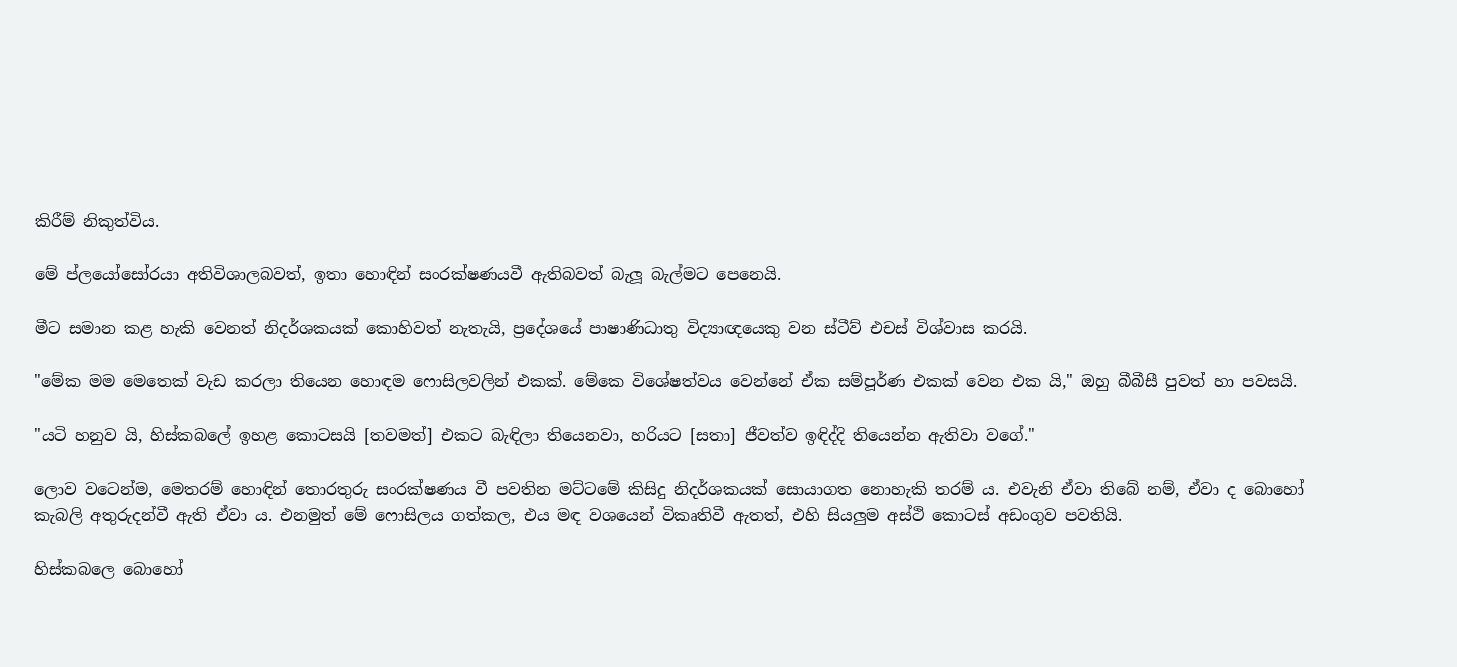කිරීම් නිකුත්විය.

මේ ප්ලයෝසෝරයා අතිවිශාලබවත්, ඉතා හොඳින් සංරක්ෂණයවී ඇතිබවත් බැලූ බැල්මට පෙනෙයි.

මීට සමාන කළ හැකි වෙනත් නිදර්ශකයක් කොහිවත් නැතැයි, ප්‍රදේශයේ පාෂාණිධාතු විද්‍යාඥයෙකු වන ස්ටීව් එචස් විශ්වාස කරයි.

"මේක මම මෙතෙක් වැඩ කරලා තියෙන හොඳම ෆොසිලවලින් එකක්. මේකෙ විශේෂත්වය වෙන්නේ ඒක සම්පූර්ණ එකක් වෙන එක යි," ඔහු බීබීසී පුවත් හා පවසයි.

"යටි හනුව යි, හිස්කබලේ ඉහළ කොටසයි [තවමත්] එකට බැඳිලා තියෙනවා, හරියට [සතා] ජීවත්ව ඉඳිද්දි තියෙන්න ඇතිවා වගේ."

ලොව වටෙන්ම, මෙතරම් හොඳින් තොරතුරු සංරක්ෂණය වී පවතින මට්ටමේ කිසිදු නිදර්ශකයක් සොයාගත නොහැකි තරම් ය. එවැනි ඒවා තිබේ නම්, ඒවා ද බොහෝ කැබලි අතුරුදන්වී ඇති ඒවා ය. එනමුත් මේ ෆොසිලය ගත්කල, එය මඳ වශයෙන් විකෘතිවී ඇතත්, එහි සියලුම අස්ථි කොටස් අඩංගුව පවතියි.

හිස්කබලෙ බොහෝ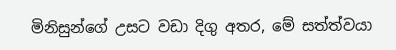මිනිසුන්ගේ උසට වඩා දිගු අතර, මේ සත්ත්වයා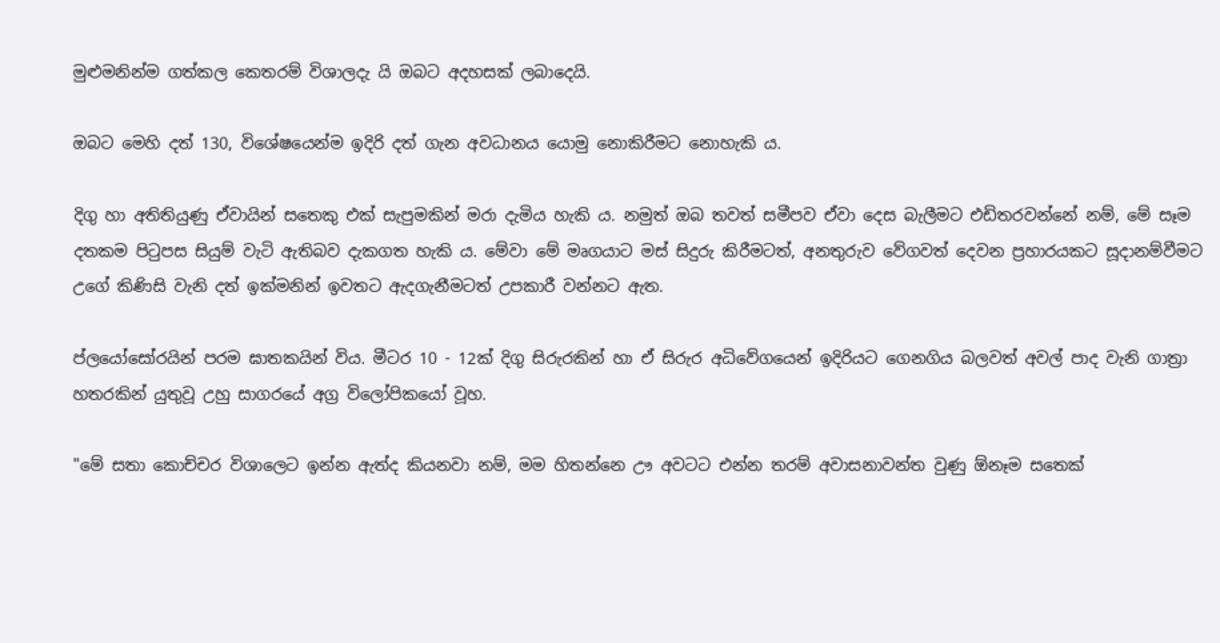මුළුමනින්ම ගත්කල කෙතරම් විශාලදැ යි ඔබට අදහසක් ලබාදෙයි.

ඔබට මෙහි දත් 130, විශේෂයෙන්ම ඉදිරි දත් ගැන අවධානය යොමු නොකිරීමට නොහැකි ය.

දිගු හා අතිතියුණු ඒවායින් සතෙකු එක් සැපුමකින් මරා දැමිය හැකි ය. නමුත් ඔබ තවත් සමීපව ඒවා දෙස බැලීමට එඩිතරවන්නේ නම්, මේ සෑම දතකම පිටුපස සියුම් වැටි ඇතිබව දැකගත හැකි ය. මේවා මේ මෘගයාට මස් සිදුරු කිරීමටත්, අනතුරුව වේගවත් දෙවන ප්‍රහාරයකට සූදානම්වීමට උගේ කිණිසි වැනි දත් ඉක්මනින් ඉවතට ඇදගැනීමටත් උපකාරී වන්නට ඇත.

ප්ලයෝසෝරයින් පරම ඝාතකයින් විය. මීටර 10 - 12ක් දිගු සිරුරකින් හා ඒ සිරුර අධිවේගයෙන් ඉදිරියට ගෙනගිය බලවත් අවල් පාද වැනි ගාත්‍රා හතරකින් යුතුවූ උහු සාගරයේ අග්‍ර විලෝපිකයෝ වූහ.

"මේ සතා කොච්චර විශාලෙට ඉන්න ඇත්ද කියනවා නම්, මම හිතන්නෙ ඌ අවටට එන්න තරම් අවාසනාවන්ත වුණු ඕනෑම සතෙක්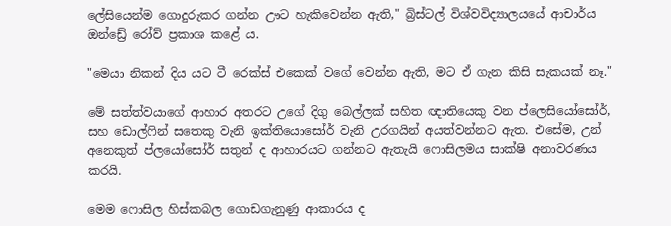ලේසියෙන්ම ගොදුරුකර ගන්න ඌට හැකිවෙන්න ඇති," බ්‍රිස්ටල් විශ්වවිද්‍යාලයයේ ආචාර්ය ඔන්ඩ්‍රේ රෝව් ප්‍රකාශ කළේ ය.

"මෙයා නිකන් දිය යට ටී රෙක්ස් එකෙක් වගේ වෙන්න ඇති, මට ඒ ගැන කිසි සැකයක් නෑ."

මේ සත්ත්වයාගේ ආහාර අතරට උගේ දිගු බෙල්ලක් සහිත ඥාතියෙකු වන ප්ලෙසියෝසෝර්, සහ ඩොල්ෆින් සතෙකු වැනි ඉක්තියොසෝර් වැනි උරගයින් අයත්වන්නට ඇත. එසේම, උන් අනෙකුත් ප්ලයෝසෝර් සතුන් ද ආහාරයට ගන්නට ඇතැයි ෆොසිලමය සාක්ෂි අනාවරණය කරයි.

මෙම ෆොසිල හිස්කබල ගොඩගැනුණු ආකාරය ද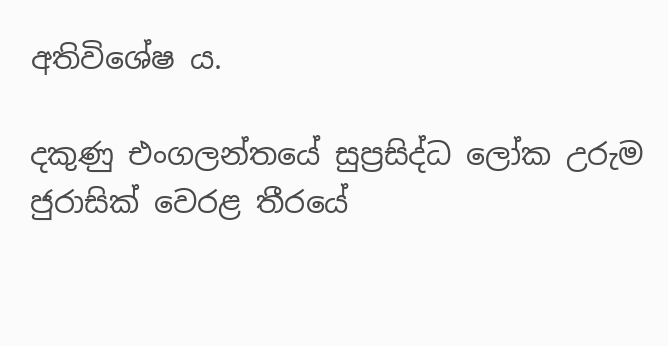අතිවිශේෂ ය.

දකුණු එංගලන්තයේ සුප්‍රසිද්ධ ලෝක උරුම ජුරාසික් වෙරළ තීරයේ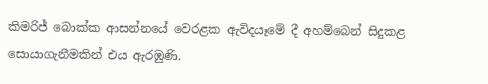කිමරිජ් බොක්ක ආසන්නයේ වෙරළක ඇවිදයෑමේ දී අහම්බෙන් සිදුකළ සොයාගැනීමකින් එය ඇරඹුණි.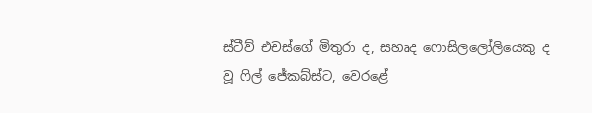ස්ටීව් එචස්ගේ මිතුරා ද, සහෘද ෆොසිලලෝලියෙකු ද වූ ෆිල් ජේකබ්ස්ට, වෙරළේ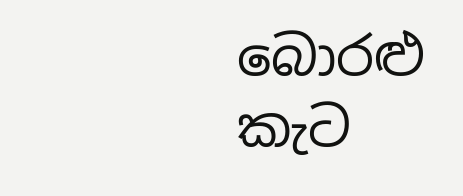බොරළු කැට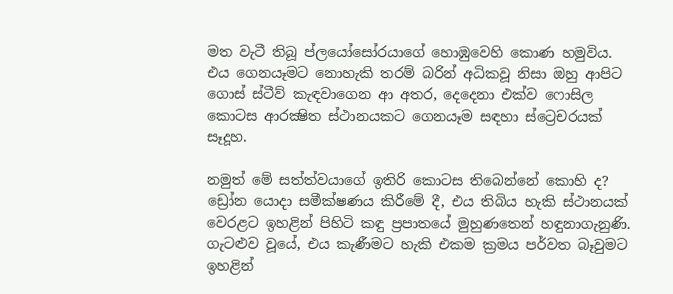මත වැටී තිබූ ප්ලයෝසෝරයාගේ හොඹුවෙහි කොණ හමුවිය. එය ගෙනයෑමට නොහැකි තරම් බරින් අධිකවූ නිසා ඔහු ආපිට ගොස් ස්ටීව් කැඳවාගෙන ආ අතර, දෙදෙනා එක්ව ෆොසිල කොටස ආරක්‍ෂිත ස්ථානයකට ගෙනයෑම සඳහා ස්ට්‍රෙචරයක් සෑදූහ.

නමුත් මේ සත්ත්වයාගේ ඉතිරි කොටස තිබෙන්නේ කොහි ද? ඩ්‍රෝන යොදා සමීක්ෂණය කිරීමේ දී, එය තිබිය හැකි ස්ථානයක් වෙරළට ඉහළින් පිහිටි කඳු ප්‍රපාතයේ මුහුණතෙන් හඳුනාගැනුණි. ගැටළුව වූයේ, එය කැණීමට හැකි එකම ක්‍රමය පර්වත බෑවුමට ඉහළින්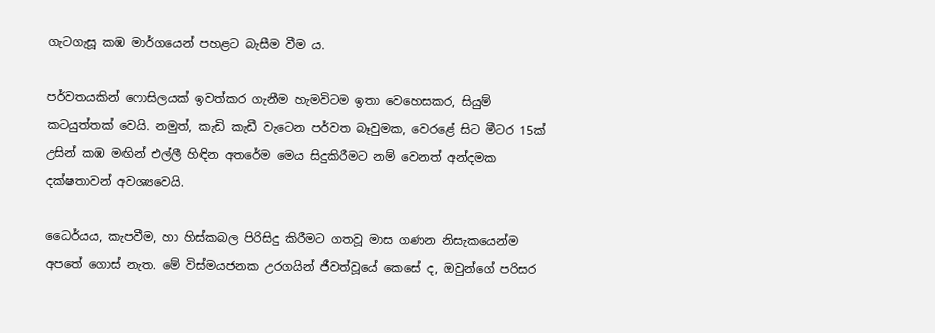ගැටගැසූ කඹ මාර්ගයෙන් පහළට බැසීම වීම ය.

පර්වතයකින් ෆොසිලයක් ඉවත්කර ගැනීම හැමවිටම ඉතා වෙහෙසකර, සියුම් කටයුත්තක් වෙයි. නමුත්, කැඩි කැඩී වැටෙන පර්වත බෑවුමක, වෙරළේ සිට මීටර 15ක් උසින් කඹ මඟින් එල්ලී හිඳින අතරේම මෙය සිදුකිරීමට නම් වෙනත් අන්දමක දක්ෂතාවන් අවශ්‍යවෙයි.

ධෛර්යය, කැපවීම, හා හිස්කබල පිරිසිදු කිරීමට ගතවූ මාස ගණන නිසැකයෙන්ම අපතේ ගොස් නැත. මේ විස්මයජනක උරගයින් ජීවත්වූයේ කෙසේ ද, ඔවුන්ගේ පරිසර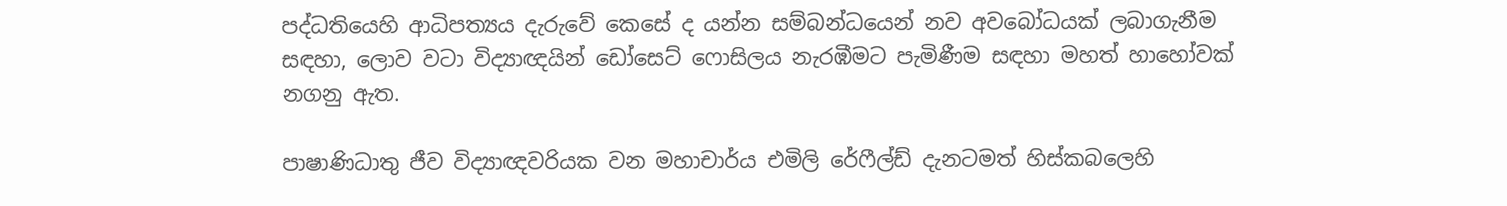පද්ධතියෙහි ආධිපත්‍යය දැරුවේ කෙසේ ද යන්න සම්බන්ධයෙන් නව අවබෝධයක් ලබාගැනීම සඳහා, ලොව වටා විද්‍යාඥයින් ඩෝසෙට් ෆොසිලය නැරඹීමට පැමිණීම සඳහා මහත් හාහෝවක් නගනු ඇත.

පාෂාණිධාතු ජීව විද්‍යාඥවරියක වන මහාචාර්ය එමිලි රේෆීල්ඩ් දැනටමත් හිස්කබලෙහි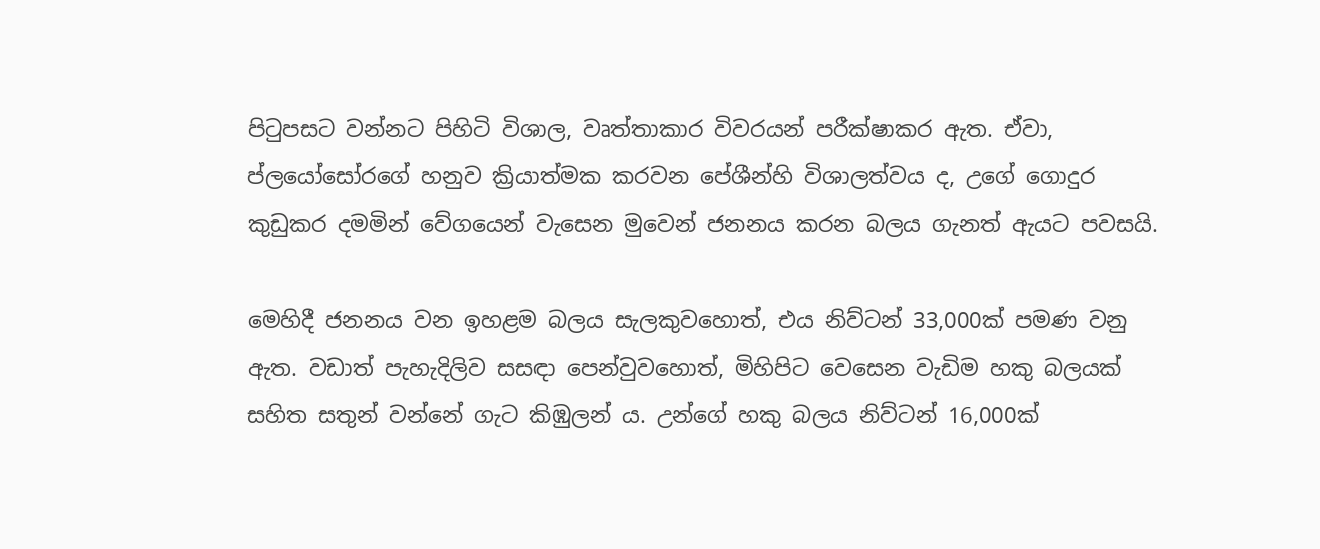පිටුපසට වන්නට පිහිටි විශාල, වෘත්තාකාර විවරයන් පරීක්ෂාකර ඇත. ඒවා, ප්ලයෝසෝරගේ හනුව ක්‍රියාත්මක කරවන පේශීන්හි විශාලත්වය ද, උගේ ගොදුර කුඩුකර දමමින් වේගයෙන් වැසෙන මුවෙන් ජනනය කරන බලය ගැනත් ඇයට පවසයි.

මෙහිදී ජනනය වන ඉහළම බලය සැලකුවහොත්, එය නිව්ටන් 33,000ක් පමණ වනු ඇත. වඩාත් පැහැදිලිව සසඳා පෙන්වුවහොත්, මිහිපිට වෙසෙන වැඩිම හකු බලයක් සහිත සතුන් වන්නේ ගැට කිඹුලන් ය. උන්ගේ හකු බලය නිව්ටන් 16,000ක්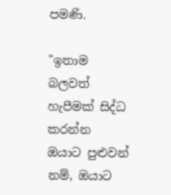පමණි.

"ඉතාම බලවත් හැපීමක් සිද්ධ කරන්න ඔයාට පුළුවන් නම්, ඔයාට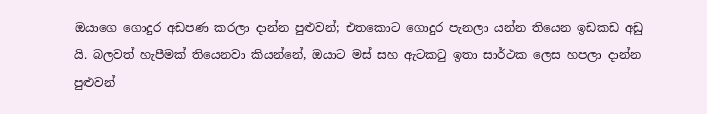ඔයාගෙ ගොදුර අඩපණ කරලා දාන්න පුළුවන්; එතකොට ගොදුර පැනලා යන්න තියෙන ඉඩකඩ අඩු යි. බලවත් හැපීමක් තියෙනවා කියන්නේ, ඔයාට මස් සහ ඇටකටු ඉතා සාර්ථක ලෙස හපලා දාන්න පුළුවන්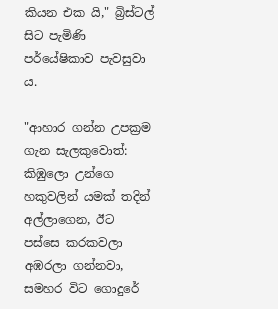කියන එක යි," බ්‍රිස්ටල් සිට පැමිණි පර්යේෂිකාව පැවසුවා ය.

"ආහාර ගන්න උපක්‍රම ගැන සැලකුවොත්: කිඹුලො උන්ගෙ හකුවලින් යමක් තදින් අල්ලාගෙන, ඊට පස්සෙ කරකවලා අඹරලා ගන්නවා, සමහර විට ගොදුරේ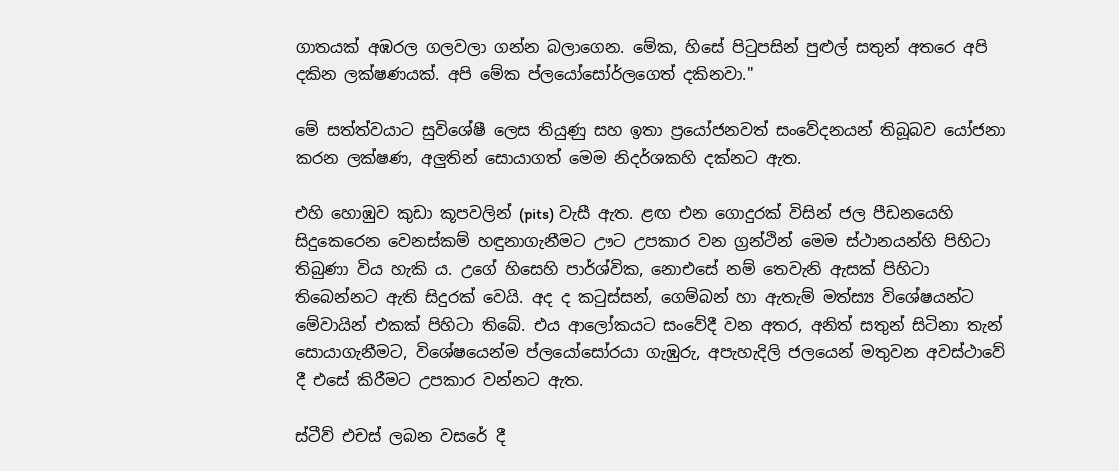ගාතයක් අඹරල ගලවලා ගන්න බලාගෙන. මේක, හිසේ පිටුපසින් පුළුල් සතුන් අතරෙ අපි දකින ලක්ෂණයක්. අපි මේක ප්ලයෝසෝර්ලගෙත් දකිනවා."

මේ සත්ත්වයාට සුවිශේෂී ලෙස තියුණු සහ ඉතා ප්‍රයෝජනවත් සංවේදනයන් තිබූබව යෝජනා කරන ලක්ෂණ, අලුතින් සොයාගත් මෙම නිදර්ශකහි දක්නට ඇත.

එහි හොඹුව කුඩා කූපවලින් (pits) වැසී ඇත. ළඟ එන ගොදුරක් විසින් ජල පීඩනයෙහි සිදුකෙරෙන වෙනස්කම් හඳුනාගැනීමට ඌට උපකාර වන ග්‍රන්ථින් මෙම ස්ථානයන්හි පිහිටා තිබුණා විය හැකි ය. උගේ හිසෙහි පාර්ශ්වික, නොඑසේ නම් තෙවැනි ඇසක් පිහිටා තිබෙන්නට ඇති සිදුරක් වෙයි. අද ද කටුස්සන්, ගෙම්බන් හා ඇතැම් මත්ස්‍ය විශේෂයන්ට මේවායින් එකක් පිහිටා තිබේ. එය ආලෝකයට සංවේදී වන අතර, අනිත් සතුන් සිටිනා තැන් සොයාගැනීමට, විශේෂයෙන්ම ප්ලයෝසෝරයා ගැඹුරු, අපැහැදිලි ජලයෙන් මතුවන අවස්ථාවේ දී එසේ කිරීමට උපකාර වන්නට ඇත.

ස්ටීව් එචස් ලබන වසරේ දී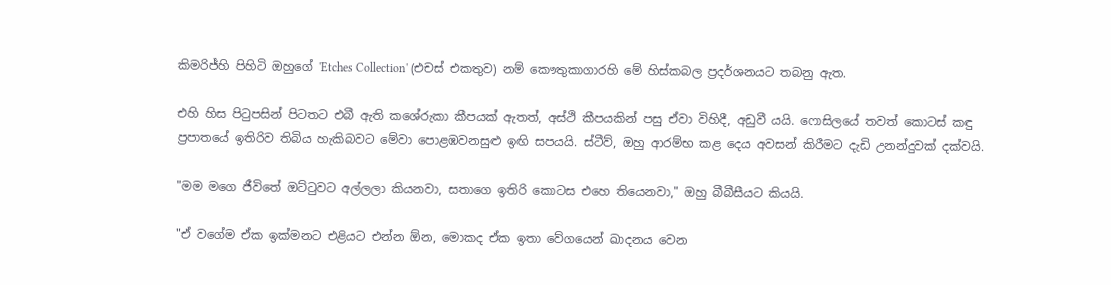කිමරිජ්හි පිහිටි ඔහුගේ 'Etches Collection' (එචස් එකතුව) නම් කෞතුකාගාරහි මේ හිස්කබල ප්‍රදර්ශනයට තබනු ඇත.

එහි හිස පිටුපසින් පිටතට එබී ඇති කශේරුකා කීපයක් ඇතත්, අස්ථි කීපයකින් පසු ඒවා විහිදී, අඩුවී යයි. ෆොසිලයේ තවත් කොටස් කඳු ප්‍රපාතයේ ඉතිරිව තිබිය හැකිබවට මේවා පොළඹවනසුළු ඉඟි සපයයි. ස්ටීව්, ඔහු ආරම්භ කළ දෙය අවසන් කිරීමට දැඩි උනන්දුවක් දක්වයි.

"මම මගෙ ජීවිතේ ඔට්ටුවට අල්ලලා කියනවා, සතාගෙ ඉතිරි කොටස එහෙ තියෙනවා," ඔහු බීබීසීයට කියයි.

"ඒ වගේම ඒක ඉක්මනට එළියට එන්න ඕන, මොකද ඒක ඉතා වේගයෙන් ඛාදනය වෙන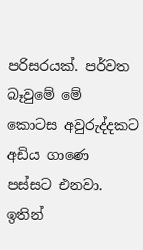පරිසරයක්. පර්වත බෑවුමේ මේ කොටස අවුරුද්දකට අඩිය ගාණෙ පස්සට එනවා. ඉතින්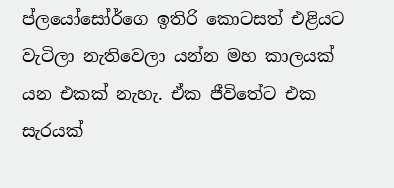ප්ලයෝසෝර්ගෙ ඉතිරි කොටසත් එළියට වැටිලා නැතිවෙලා යන්න මහ කාලයක් යන එකක් නැහැ. ඒක ජීවිතේට එක සැරයක්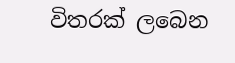විතරක් ලබෙන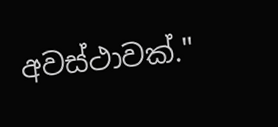අවස්ථාවක්."